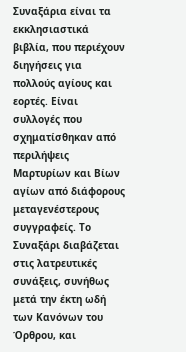Συναξάρια είναι τα εκκλησιαστικά βιβλία, που περιέχουν διηγήσεις για πολλούς αγίους και εορτές. Είναι συλλογές που σχηματίσθηκαν από περιλήψεις Μαρτυρίων και Βίων αγίων από διάφορους μεταγενέστερους συγγραφείς. Το Συναξάρι διαβάζεται στις λατρευτικές συνάξεις, συνήθως μετά την έκτη ωδή των Κανόνων του Όρθρου, και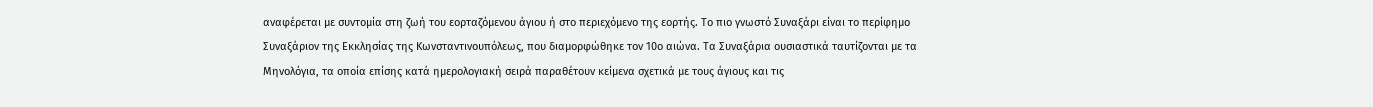αναφέρεται με συντομία στη ζωή του εορταζόμενου άγιου ή στο περιεχόμενο της εορτής. Το πιο γνωστό Συναξάρι είναι το περίφημο Συναξάριον της Εκκλησίας της Κωνσταντινουπόλεως, που διαμορφώθηκε τον 10ο αιώνα. Τα Συναξάρια ουσιαστικά ταυτίζονται με τα Μηνολόγια, τα οποία επίσης κατά ημερολογιακή σειρά παραθέτουν κείμενα σχετικά με τους άγιους και τις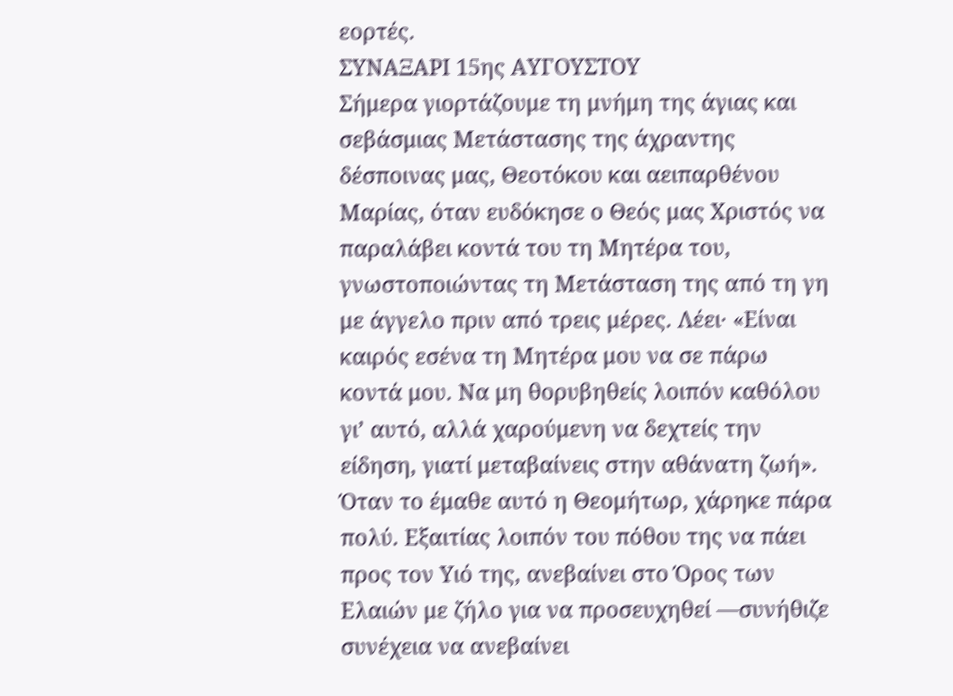εορτές.
ΣΥΝΑΞΑΡΙ 15ης ΑΥΓΟΥΣΤΟΥ
Σήμερα γιορτάζουμε τη μνήμη της άγιας και σεβάσμιας Μετάστασης της άχραντης δέσποινας μας, Θεοτόκου και αειπαρθένου Μαρίας, όταν ευδόκησε ο Θεός μας Χριστός να παραλάβει κοντά του τη Μητέρα του, γνωστοποιώντας τη Μετάσταση της από τη γη με άγγελο πριν από τρεις μέρες. Λέει· «Είναι καιρός εσένα τη Μητέρα μου να σε πάρω κοντά μου. Να μη θορυβηθείς λοιπόν καθόλου γι’ αυτό, αλλά χαρούμενη να δεχτείς την είδηση, γιατί μεταβαίνεις στην αθάνατη ζωή».
Όταν το έμαθε αυτό η Θεομήτωρ, χάρηκε πάρα πολύ. Εξαιτίας λοιπόν του πόθου της να πάει προς τον Υιό της, ανεβαίνει στο Όρος των Ελαιών με ζήλο για να προσευχηθεί —συνήθιζε συνέχεια να ανεβαίνει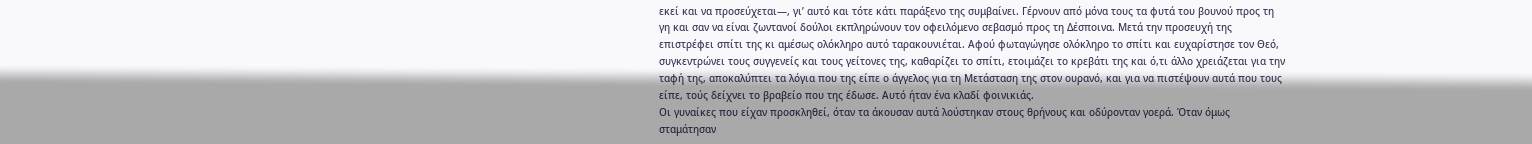εκεί και να προσεύχεται—, γι’ αυτό και τότε κάτι παράξενο της συμβαίνει. Γέρνουν από μόνα τους τα φυτά του βουνού προς τη γη και σαν να είναι ζωντανοί δούλοι εκπληρώνουν τον οφειλόμενο σεβασμό προς τη Δέσποινα. Μετά την προσευχή της επιστρέφει σπίτι της κι αμέσως ολόκληρο αυτό ταρακουνιέται. Αφού φωταγώγησε ολόκληρο το σπίτι και ευχαρίστησε τον Θεό, συγκεντρώνει τους συγγενείς και τους γείτονες της, καθαρίζει το σπίτι, ετοιμάζει το κρεβάτι της και ό,τι άλλο χρειάζεται για την ταφή της, αποκαλύπτει τα λόγια που της είπε ο άγγελος για τη Μετάσταση της στον ουρανό, και για να πιστέψουν αυτά που τους είπε, τούς δείχνει το βραβείο που της έδωσε. Αυτό ήταν ένα κλαδί φοινικιάς.
Οι γυναίκες που είχαν προσκληθεί, όταν τα άκουσαν αυτά λούστηκαν στους θρήνους και οδύρονταν γοερά. Όταν όμως σταμάτησαν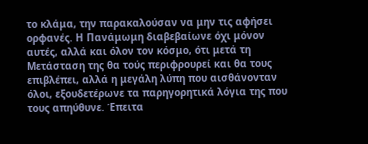το κλάμα, την παρακαλούσαν να μην τις αφήσει ορφανές. Η Πανάμωμη διαβεβαίωνε όχι μόνον αυτές, αλλά και όλον τον κόσμο, ότι μετά τη Μετάσταση της θα τούς περιφρουρεί και θα τους επιβλέπει, αλλά η μεγάλη λύπη που αισθάνονταν όλοι, εξουδετέρωνε τα παρηγορητικά λόγια της που τους απηύθυνε. Έπειτα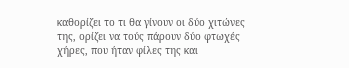καθορίζει το τι θα γίνουν οι δύο χιτώνες της, ορίζει να τούς πάρουν δύο φτωχές χήρες, που ήταν φίλες της και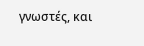γνωστές, και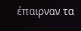έπαιρναν τα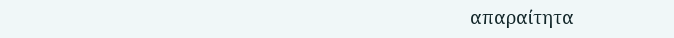απαραίτητα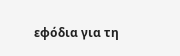εφόδια για τη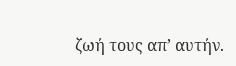ζωή τους απ’ αυτήν.